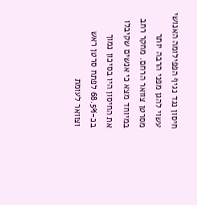חיסון נגד נגיף הפפילומה האנושי עשוי להגן מפני הרבה יותר מסרטן צוואר הרחם. מחקר רחב במיוחד מצא כי אנשים שקיבלו את החיסון היו בסיכון נמוך בכ-68.5% לפתח סרטן ראש וצוואר לעומת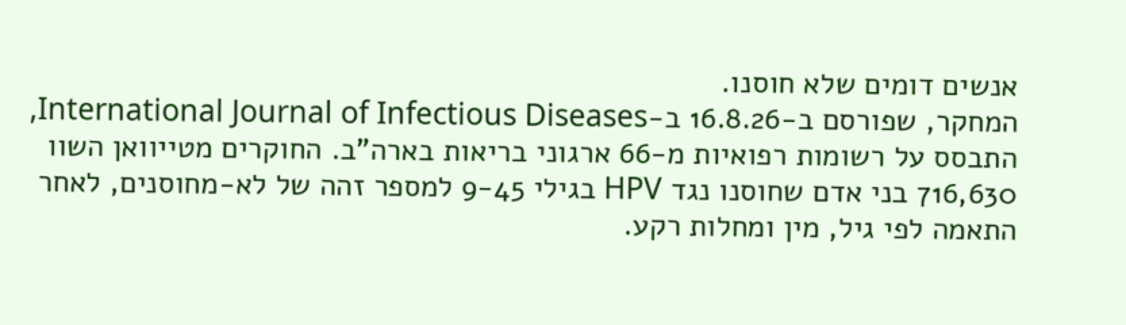אנשים דומים שלא חוסנו.
המחקר, שפורסם ב-16.8.26 ב-International Journal of Infectious Diseases, התבסס על רשומות רפואיות מ-66 ארגוני בריאות בארה"ב. החוקרים מטייוואן השוו 716,630 בני אדם שחוסנו נגד HPV בגילי 9-45 למספר זהה של לא-מחוסנים, לאחר התאמה לפי גיל, מין ומחלות רקע.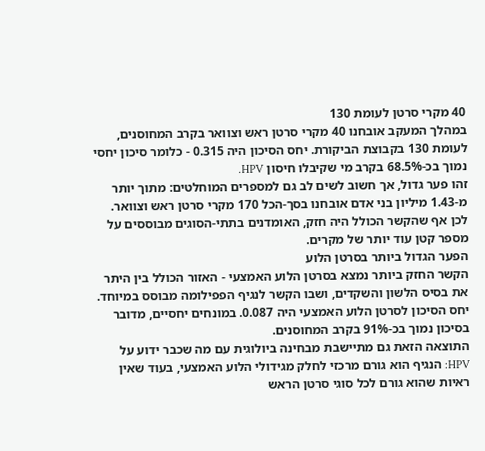40 מקרי סרטן לעומת 130
במהלך המעקב אובחנו 40 מקרי סרטן ראש וצוואר בקרב המחוסנים, לעומת 130 בקבוצת הביקורת. יחס הסיכון היה 0.315 - כלומר סיכון יחסי נמוך בכ-68.5% בקרב מי שקיבלו חיסון HPV.
זהו פער גדול, אך חשוב לשים לב גם למספרים המוחלטים: מתוך יותר מ-1.43 מיליון בני אדם אובחנו בסך-הכל 170 מקרי סרטן ראש וצוואר. לכן אף שהקשר הכולל היה חזק, האומדנים בתתי-הסוגים מבוססים על מספר קטן עוד יותר של מקרים.
הפער הגדול ביותר בסרטן הלוע
הקשר החזק ביותר נמצא בסרטן הלוע האמצעי - האזור הכולל בין היתר את בסיס הלשון והשקדים, ושבו הקשר לנגיף הפפילומה מבוסס במיוחד.
יחס הסיכון לסרטן הלוע האמצעי היה 0.087. במונחים יחסיים, מדובר בסיכון נמוך בכ-91% בקרב המחוסנים.
התוצאה הזאת גם מתיישבת מבחינה ביולוגית עם מה שכבר ידוע על HPV: הנגיף הוא גורם מרכזי לחלק מגידולי הלוע האמצעי, בעוד שאין ראיות שהוא גורם לכל סוגי סרטן הראש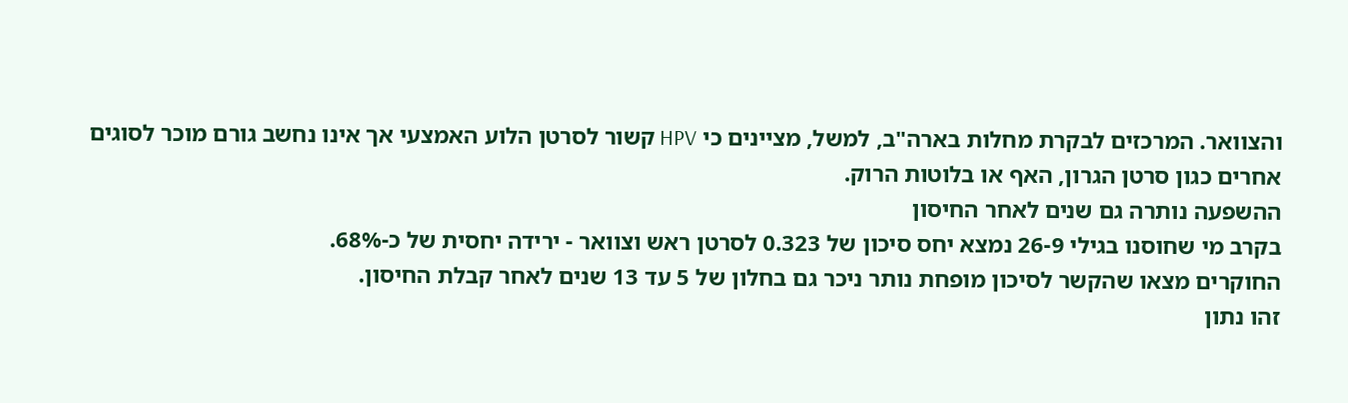והצוואר. המרכזים לבקרת מחלות בארה"ב, למשל, מציינים כי HPV קשור לסרטן הלוע האמצעי אך אינו נחשב גורם מוכר לסוגים אחרים כגון סרטן הגרון, האף או בלוטות הרוק.
ההשפעה נותרה גם שנים לאחר החיסון
בקרב מי שחוסנו בגילי 26-9 נמצא יחס סיכון של 0.323 לסרטן ראש וצוואר - ירידה יחסית של כ-68%.
החוקרים מצאו שהקשר לסיכון מופחת נותר ניכר גם בחלון של 5 עד 13 שנים לאחר קבלת החיסון.
זהו נתון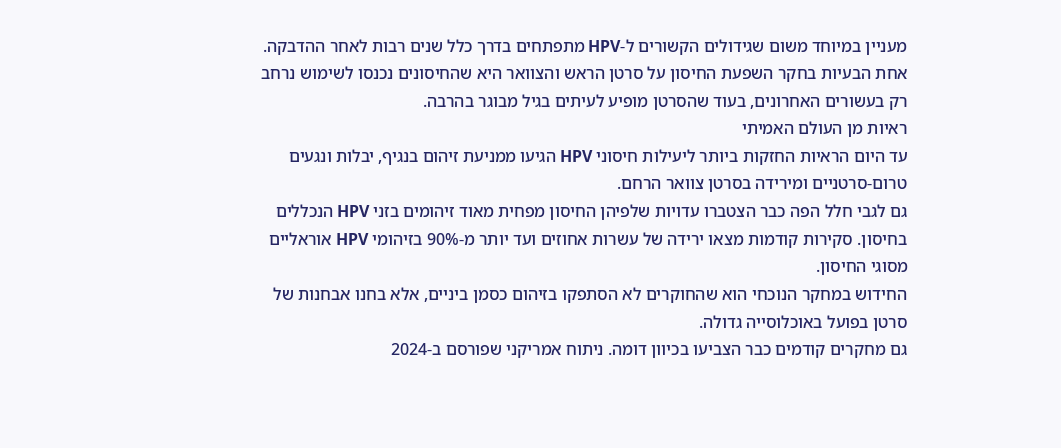מעניין במיוחד משום שגידולים הקשורים ל-HPV מתפתחים בדרך כלל שנים רבות לאחר ההדבקה. אחת הבעיות בחקר השפעת החיסון על סרטן הראש והצוואר היא שהחיסונים נכנסו לשימוש נרחב רק בעשורים האחרונים, בעוד שהסרטן מופיע לעיתים בגיל מבוגר בהרבה.
ראיות מן העולם האמיתי
עד היום הראיות החזקות ביותר ליעילות חיסוני HPV הגיעו ממניעת זיהום בנגיף, יבלות ונגעים טרום-סרטניים ומירידה בסרטן צוואר הרחם.
גם לגבי חלל הפה כבר הצטברו עדויות שלפיהן החיסון מפחית מאוד זיהומים בזני HPV הנכללים בחיסון. סקירות קודמות מצאו ירידה של עשרות אחוזים ועד יותר מ-90% בזיהומי HPV אוראליים מסוגי החיסון.
החידוש במחקר הנוכחי הוא שהחוקרים לא הסתפקו בזיהום כסמן ביניים, אלא בחנו אבחנות של סרטן בפועל באוכלוסייה גדולה.
גם מחקרים קודמים כבר הצביעו בכיוון דומה. ניתוח אמריקני שפורסם ב-2024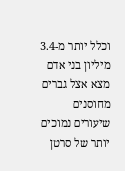וכלל יותר מ-3.4 מיליון בני אדם מצא אצל גברים מחוסנים שיעורים נמוכים יותר של סרטן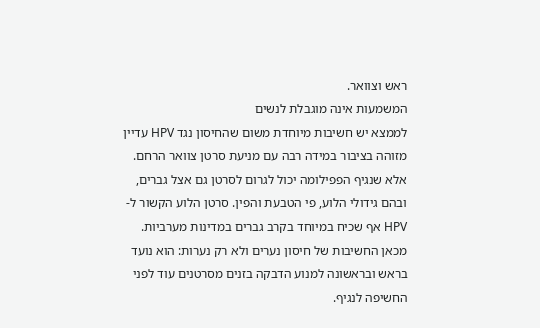ראש וצוואר.
המשמעות אינה מוגבלת לנשים
לממצא יש חשיבות מיוחדת משום שהחיסון נגד HPV עדיין מזוהה בציבור במידה רבה עם מניעת סרטן צוואר הרחם.
אלא שנגיף הפפילומה יכול לגרום לסרטן גם אצל גברים, ובהם גידולי הלוע, פי הטבעת והפין. סרטן הלוע הקשור ל-HPV אף שכיח במיוחד בקרב גברים במדינות מערביות.
מכאן החשיבות של חיסון נערים ולא רק נערות: הוא נועד בראש ובראשונה למנוע הדבקה בזנים מסרטנים עוד לפני החשיפה לנגיף.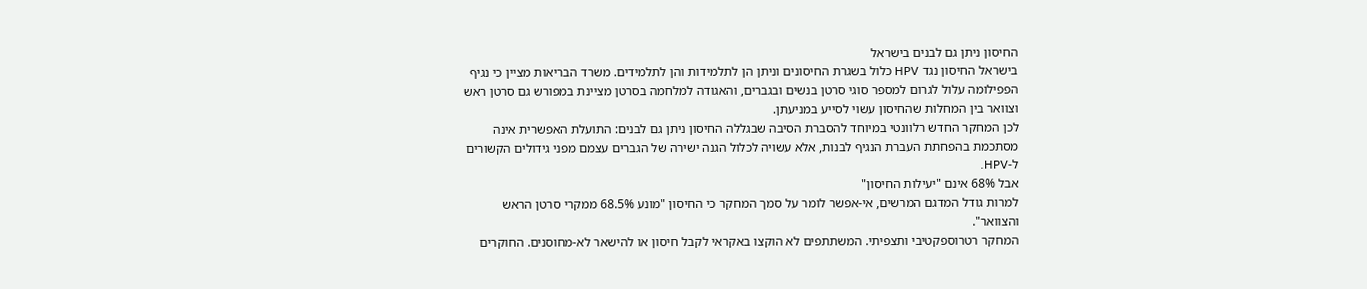החיסון ניתן גם לבנים בישראל
בישראל החיסון נגד HPV כלול בשגרת החיסונים וניתן הן לתלמידות והן לתלמידים. משרד הבריאות מציין כי נגיף הפפילומה עלול לגרום למספר סוגי סרטן בנשים ובגברים, והאגודה למלחמה בסרטן מציינת במפורש גם סרטן ראש וצוואר בין המחלות שהחיסון עשוי לסייע במניעתן.
לכן המחקר החדש רלוונטי במיוחד להסברת הסיבה שבגללה החיסון ניתן גם לבנים: התועלת האפשרית אינה מסתכמת בהפחתת העברת הנגיף לבנות, אלא עשויה לכלול הגנה ישירה של הגברים עצמם מפני גידולים הקשורים ל-HPV.
אבל 68% אינם "יעילות החיסון"
למרות גודל המדגם המרשים, אי-אפשר לומר על סמך המחקר כי החיסון "מונע 68.5% ממקרי סרטן הראש והצוואר".
המחקר רטרוספקטיבי ותצפיתי. המשתתפים לא הוקצו באקראי לקבל חיסון או להישאר לא-מחוסנים. החוקרים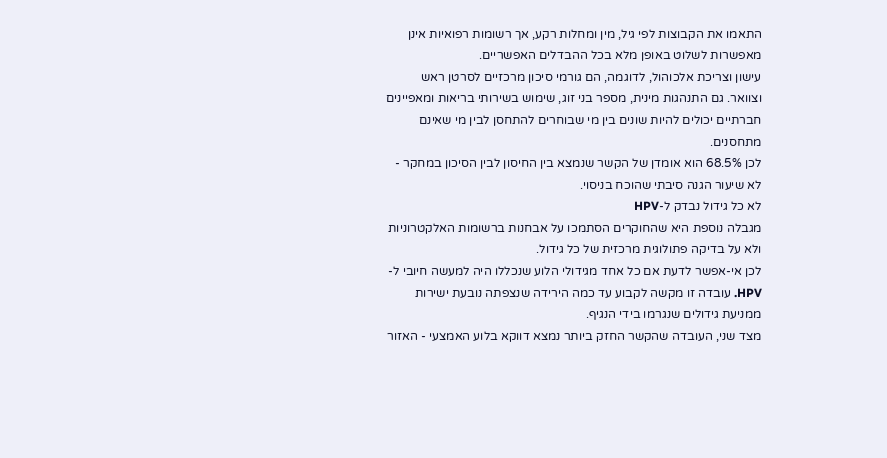התאמו את הקבוצות לפי גיל, מין ומחלות רקע, אך רשומות רפואיות אינן מאפשרות לשלוט באופן מלא בכל ההבדלים האפשריים.
עישון וצריכת אלכוהול, לדוגמה, הם גורמי סיכון מרכזיים לסרטן ראש וצוואר. גם התנהגות מינית, מספר בני זוג, שימוש בשירותי בריאות ומאפיינים חברתיים יכולים להיות שונים בין מי שבוחרים להתחסן לבין מי שאינם מתחסנים.
לכן 68.5% הוא אומדן של הקשר שנמצא בין החיסון לבין הסיכון במחקר - לא שיעור הגנה סיבתי שהוכח בניסוי.
לא כל גידול נבדק ל-HPV
מגבלה נוספת היא שהחוקרים הסתמכו על אבחנות ברשומות האלקטרוניות ולא על בדיקה פתולוגית מרכזית של כל גידול.
לכן אי-אפשר לדעת אם כל אחד מגידולי הלוע שנכללו היה למעשה חיובי ל-HPV. עובדה זו מקשה לקבוע עד כמה הירידה שנצפתה נובעת ישירות ממניעת גידולים שנגרמו בידי הנגיף.
מצד שני, העובדה שהקשר החזק ביותר נמצא דווקא בלוע האמצעי - האזור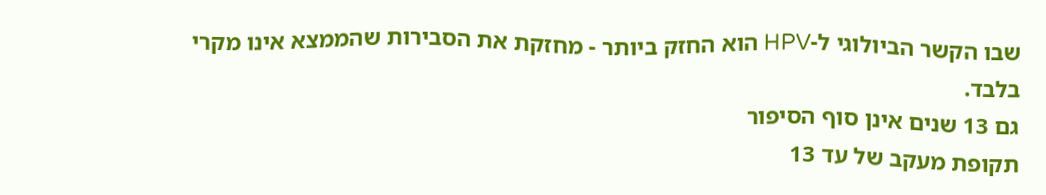שבו הקשר הביולוגי ל-HPV הוא החזק ביותר - מחזקת את הסבירות שהממצא אינו מקרי בלבד.
גם 13 שנים אינן סוף הסיפור
תקופת מעקב של עד 13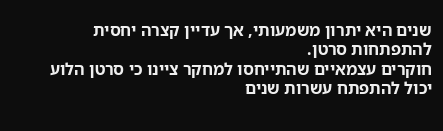שנים היא יתרון משמעותי, אך עדיין קצרה יחסית להתפתחות סרטן.
חוקרים עצמאיים שהתייחסו למחקר ציינו כי סרטן הלוע יכול להתפתח עשרות שנים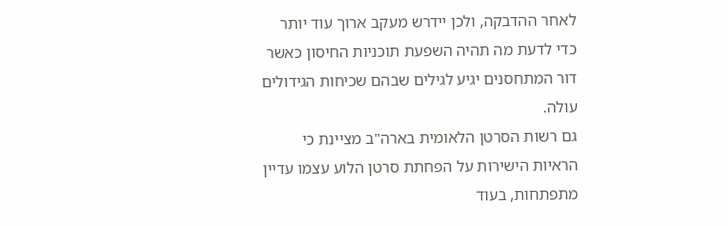לאחר ההדבקה, ולכן יידרש מעקב ארוך עוד יותר כדי לדעת מה תהיה השפעת תוכניות החיסון כאשר דור המתחסנים יגיע לגילים שבהם שכיחות הגידולים עולה.
גם רשות הסרטן הלאומית בארה"ב מציינת כי הראיות הישירות על הפחתת סרטן הלוע עצמו עדיין מתפתחות, בעוד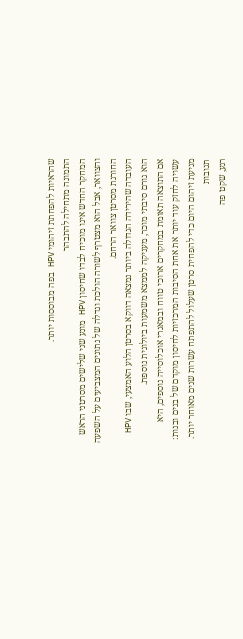שהראיות להפחתת זיהומי HPV בפה מבוססות יותר.
התמונה מתחילה להתבהר
המחקר החדש אינו מוכיח לבדו שחיסון HPV מונע שני שלישים מסרטני הראש והצוואר, אבל הוא מצטרף לשורה הולכת וגדלה של נתונים המצביעים על השפעה החורגת מסרטן צוואר הרחם.
העובדה שהירידה הגדולה ביותר נמצאה דווקא בסרטן הלוע האמצעי, שבו HPV הוא גורם סיבתי מוכר, מעניקה לממצא משמעות ביולוגית נוספת.
אם התוצאה תאומת במחקרים ארוכי טווח ובמאגרי אוכלוסייה נוספים, היא עשויה לחזק עוד יותר את אחת הסיבות המרכזיות לחיסון מוקדם של בנים ובנות: מניעת זיהום היום כדי להפחית סרטן שעלול להתפתח עשרות שנים מאוחר יותר.
תגובות
רגע, שקט פה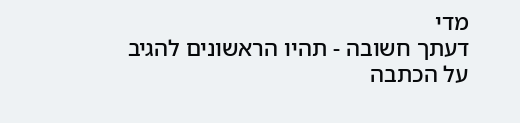מדי
דעתך חשובה - תהיו הראשונים להגיב על הכתבה